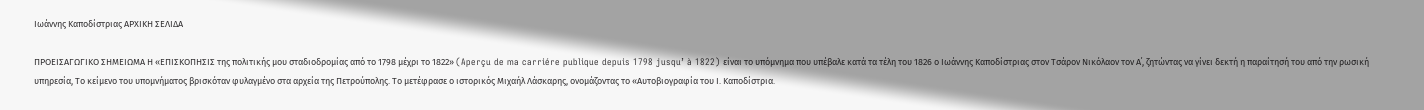Ιωάννης Καποδίστριας ΑΡΧΙΚΗ ΣΕΛΙΔΑ

ΠΡΟΕΙΣΑΓΩΓΙΚΟ ΣΗΜΕΙΩΜΑ Η «ΕΠΙΣΚΟΠΗΣΙΣ της πολιτικής μου σταδιοδρομίας από το 1798 μέχρι το 1822» (Aperçu de ma carriére publique depuis 1798 jusqu’ à 1822) είναι το υπόμνημα που υπέβαλε κατά τα τέλη του 1826 ο Ιωάννης Καποδίστριας στον Τσάρον Νικόλαον τον Α΄, ζητώντας να γίνει δεκτή η παραίτησή του από την ρωσική υπηρεσία, Το κείμενο του υπομνήματος βρισκόταν φυλαγμένο στα αρχεία της Πετρούπολης. Το μετέφρασε ο ιστορικός Μιχαήλ Λάσκαρης, ονομάζοντας το «Αυτοβιογραφία του Ι. Καποδίστρια.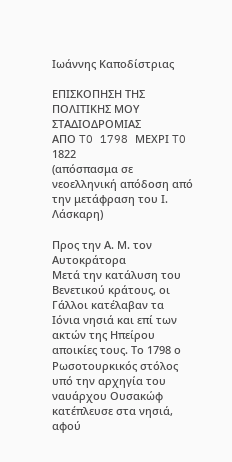Ιωάννης Καποδίστριας

ΕΠΙΣΚΟΠΗΣΗ ΤΗΣ ΠΟΛΙΤΙΚΗΣ MOΥ ΣΤΑΔΙΟΔΡΟΜΙΑΣ
ΑΠΟ TO 1798 ΜΕΧΡΙ TO 1822
(απόσπασμα σε νεοελληνική απόδοση από την μετάφραση του Ι. Λάσκαρη)

Προς την Α. Μ. τον Αυτοκράτορα
Μετά την κατάλυση του Βενετικού κράτους, οι Γάλλοι κατέλαβαν τα Ιόνια νησιά και επί των ακτών της Ηπείρου αποικίες τους. Το 1798 ο Ρωσοτουρκικός στόλος υπό την αρχηγία του ναυάρχου Ουσακώφ κατέπλευσε στα νησιά, αφού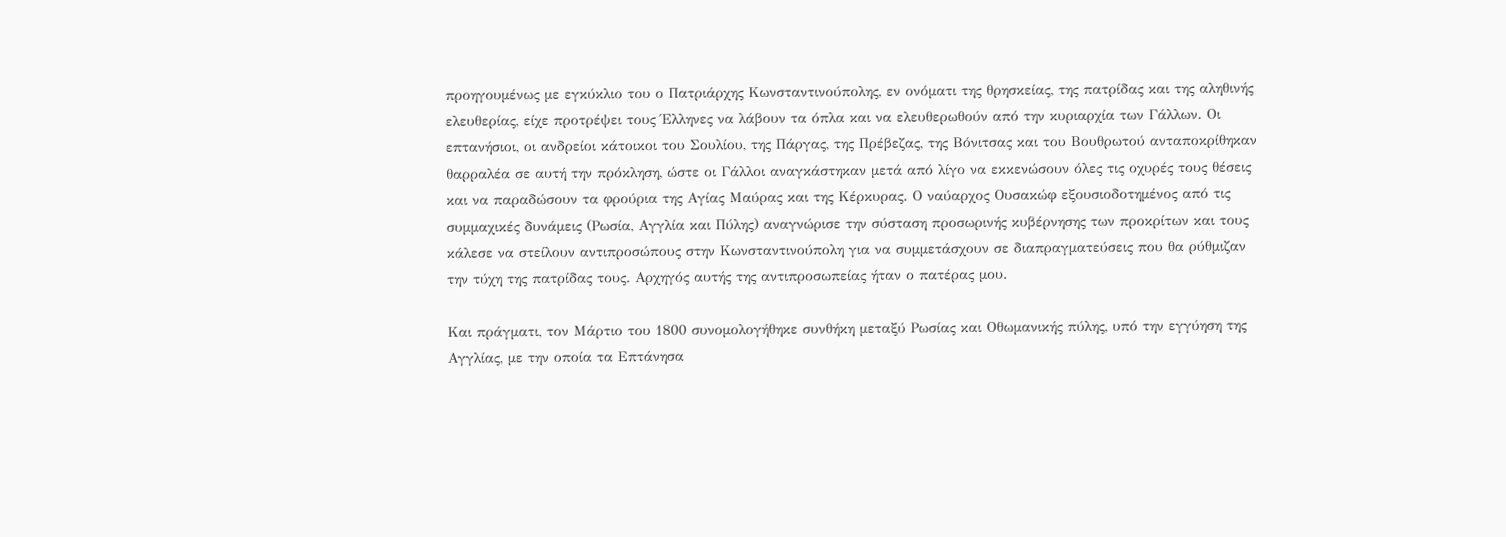προηγουμένως με εγκύκλιο του ο Πατριάρχης Κωνσταντινούπολης, εν ονόματι της θρησκείας, της πατρίδας και της αληθινής ελευθερίας, είχε προτρέψει τους Έλληνες να λάβουν τα όπλα και να ελευθερωθούν από την κυριαρχία των Γάλλων. Οι επτανήσιοι, οι ανδρείοι κάτοικοι του Σουλίου, της Πάργας, της Πρέβεζας, της Βόνιτσας και του Βουθρωτού ανταποκρίθηκαν θαρραλέα σε αυτή την πρόκληση, ώστε οι Γάλλοι αναγκάστηκαν μετά από λίγο να εκκενώσουν όλες τις οχυρές τους θέσεις και να παραδώσουν τα φρούρια της Αγίας Μαύρας και της Κέρκυρας. Ο ναύαρχος Ουσακώφ εξουσιοδοτημένος από τις συμμαχικές δυνάμεις (Ρωσία, Αγγλία και Πύλης) αναγνώρισε την σύσταση προσωρινής κυβέρνησης των προκρίτων και τους κάλεσε να στείλουν αντιπροσώπους στην Κωνσταντινούπολη για να συμμετάσχουν σε διαπραγματεύσεις που θα ρύθμιζαν την τύχη της πατρίδας τους. Αρχηγός αυτής της αντιπροσωπείας ήταν ο πατέρας μου.

Και πράγματι, τον Μάρτιο του 1800 συνομολογήθηκε συνθήκη μεταξύ Ρωσίας και Οθωμανικής πύλης, υπό την εγγύηση της Αγγλίας, με την οποία τα Επτάνησα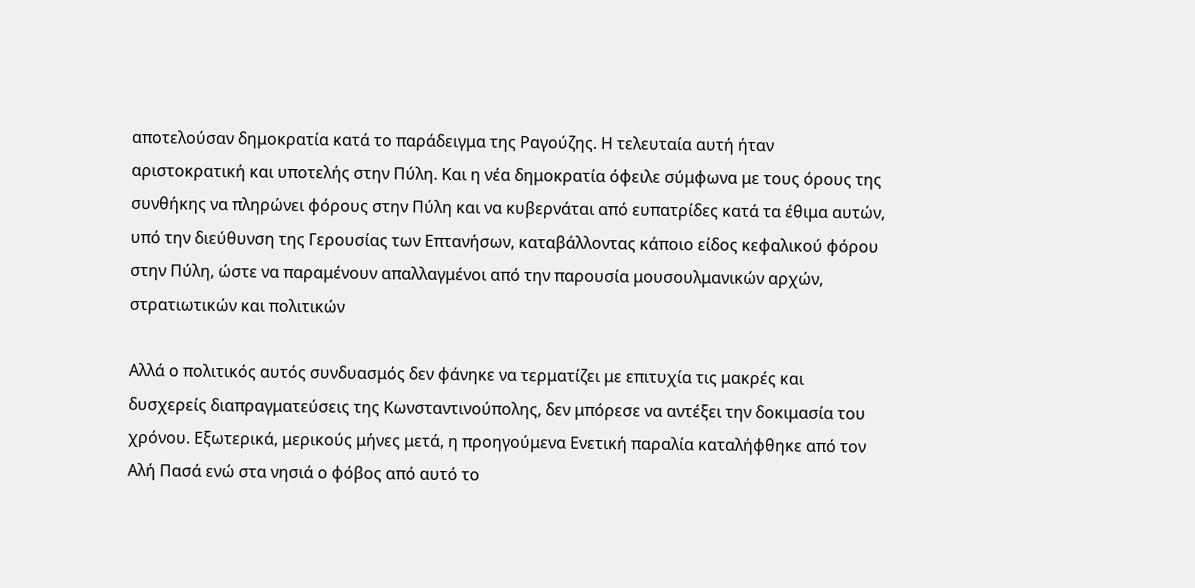αποτελούσαν δημοκρατία κατά το παράδειγμα της Ραγούζης. Η τελευταία αυτή ήταν αριστοκρατική και υποτελής στην Πύλη. Και η νέα δημοκρατία όφειλε σύμφωνα με τους όρους της συνθήκης να πληρώνει φόρους στην Πύλη και να κυβερνάται από ευπατρίδες κατά τα έθιμα αυτών, υπό την διεύθυνση της Γερουσίας των Επτανήσων, καταβάλλοντας κάποιο είδος κεφαλικού φόρου στην Πύλη, ώστε να παραμένουν απαλλαγμένοι από την παρουσία μουσουλμανικών αρχών, στρατιωτικών και πολιτικών

Αλλά ο πολιτικός αυτός συνδυασμός δεν φάνηκε να τερματίζει με επιτυχία τις μακρές και δυσχερείς διαπραγματεύσεις της Κωνσταντινούπολης, δεν μπόρεσε να αντέξει την δοκιμασία του χρόνου. Εξωτερικά, μερικούς μήνες μετά, η προηγούμενα Ενετική παραλία καταλήφθηκε από τον Αλή Πασά ενώ στα νησιά ο φόβος από αυτό το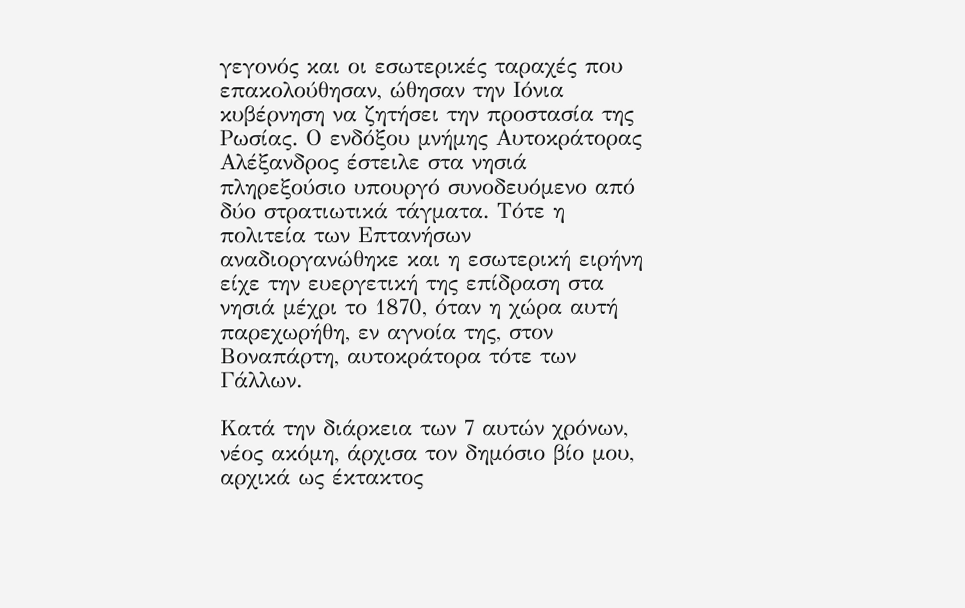γεγονός και οι εσωτερικές ταραχές που επακολούθησαν, ώθησαν την Ιόνια κυβέρνηση να ζητήσει την προστασία της Ρωσίας. Ο ενδόξου μνήμης Αυτοκράτορας Αλέξανδρος έστειλε στα νησιά πληρεξούσιο υπουργό συνοδευόμενο από δύο στρατιωτικά τάγματα. Τότε η πολιτεία των Επτανήσων αναδιοργανώθηκε και η εσωτερική ειρήνη είχε την ευεργετική της επίδραση στα νησιά μέχρι το 1870, όταν η χώρα αυτή παρεχωρήθη, εν αγνοία της, στον Βοναπάρτη, αυτοκράτορα τότε των Γάλλων.

Κατά την διάρκεια των 7 αυτών χρόνων, νέος ακόμη, άρχισα τον δημόσιο βίο μου, αρχικά ως έκτακτος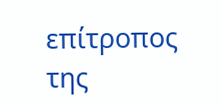επίτροπος της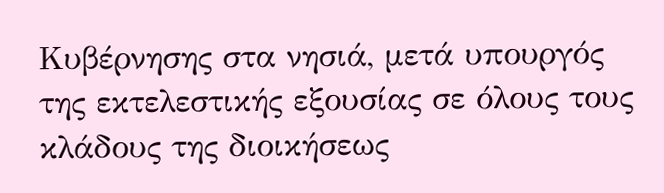Κυβέρνησης στα νησιά, μετά υπουργός της εκτελεστικής εξουσίας σε όλους τους κλάδους της διοικήσεως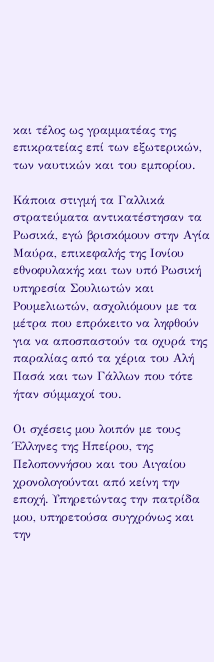και τέλος ως γραμματέας της επικρατείας επί των εξωτερικών, των ναυτικών και του εμπορίου.

Κάποια στιγμή τα Γαλλικά στρατεύματα αντικατέστησαν τα Ρωσικά, εγώ βρισκόμουν στην Αγία Μαύρα, επικεφαλής της Ιονίου εθνοφυλακής και των υπό Ρωσική υπηρεσία Σουλιωτών και Ρουμελιωτών, ασχολιόμουν με τα μέτρα που επρόκειτο να ληφθούν για να αποσπαστούν τα οχυρά της παραλίας από τα χέρια του Αλή Πασά και των Γάλλων που τότε ήταν σύμμαχοί του.

Οι σχέσεις μου λοιπόν με τους Έλληνες της Ηπείρου, της Πελοποννήσου και του Αιγαίου χρονολογούνται από κείνη την εποχή. Υπηρετώντας την πατρίδα μου, υπηρετούσα συγχρόνως και την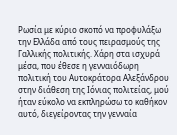Ρωσία με κύριο σκοπό να προφυλάξω την Ελλάδα από τους πειρασμούς της Γαλλικής πολιτικής. Χάρη στα ισχυρά μέσα, που έθεσε η γενναιόδωρη πολιτική του Αυτοκράτορα Αλεξάνδρου στην διάθεση της Ιόνιας πολιτείας, μού ήταν εύκολο να εκπληρώσω το καθήκον αυτό, διεγείροντας την γενναία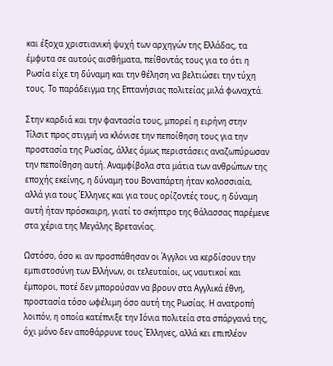και έξοχα χριστιανική ψυχή των αρχηγών της Ελλάδας, τα έμφυτα σε αυτούς αισθήματα, πείθοντάς τους για το ότι η Ρωσία είχε τη δύναμη και την θέληση να βελτιώσει την τύχη τους. Το παράδειγμα της Επτανήσιας πολιτείας μιλά φωναχτά.

Στην καρδιά και την φαντασία τους, μπορεί η ειρήνη στην Τίλσιτ προς στιγμή να κλόνισε την πεποίθηση τους για την προστασία της Ρωσίας, άλλες όμως περιστάσεις αναζωπύρωσαν την πεποίθηση αυτή. Αναμφίβολα στα μάτια των ανθρώπων της εποχής εκείνης, η δύναμη του Βοναπάρτη ήταν κολοσσιαία, αλλά για τους Έλληνες και για τους ορίζοντές τους, η δύναμη αυτή ήταν πρόσκαιρη, γιατί το σκήπτρο της θάλασσας παρέμενε στα χέρια της Μεγάλης Βρετανίας.

Ωστόσο, όσο κι αν προσπάθησαν οι Άγγλοι να κερδίσουν την εμπιστοσύνη των Ελλήνων, οι τελευταίοι, ως ναυτικοί και έμποροι, ποτέ δεν μπορούσαν να βρουν στα Αγγλικά έθνη, προστασία τόσο ωφέλιμη όσο αυτή της Ρωσίας. Η ανατροπή λοιπόν, η οποία κατέπνιξε την Ιόνια πολιτεία στα σπάργανά της, όχι μόνο δεν αποθάρρυνε τους Έλληνες, αλλά κει επιπλέον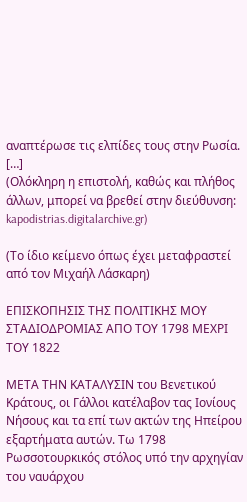αναπτέρωσε τις ελπίδες τους στην Ρωσία.
[…]
(Ολόκληρη η επιστολή, καθώς και πλήθος άλλων, μπορεί να βρεθεί στην διεύθυνση: kapodistrias.digitalarchive.gr)

(Το ίδιο κείμενο όπως έχει μεταφραστεί από τον Μιχαήλ Λάσκαρη)

ΕΠΙΣΚΟΠΗΣΙΣ ΤΗΣ ΠΟΛΙΤΙΚΗΣ MOΥ ΣΤΑΔΙΟΔΡΟΜΙΑΣ ΑΠΟ TOΥ 1798 ΜΕΧΡΙ TOΥ 1822

ΜΕΤΑ ΤΗΝ ΚΑΤΑΛΥΣΙΝ του Βενετικού Κράτους, οι Γάλλοι κατέλαβον τας Ιονίους Νήσους και τα επί των ακτών της Ηπείρου εξαρτήματα αυτών. Τω 1798 Ρωσσοτουρκικός στόλος υπό την αρχηγίαν του ναυάρχου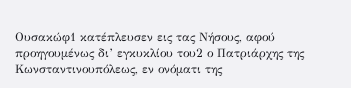Ουσακώφ1 κατέπλευσεν εις τας Νήσους, αφού προηγουμένως δι’ εγκυκλίου του2 ο Πατριάρχης της Κωνσταντινουπόλεως, εν ονόματι της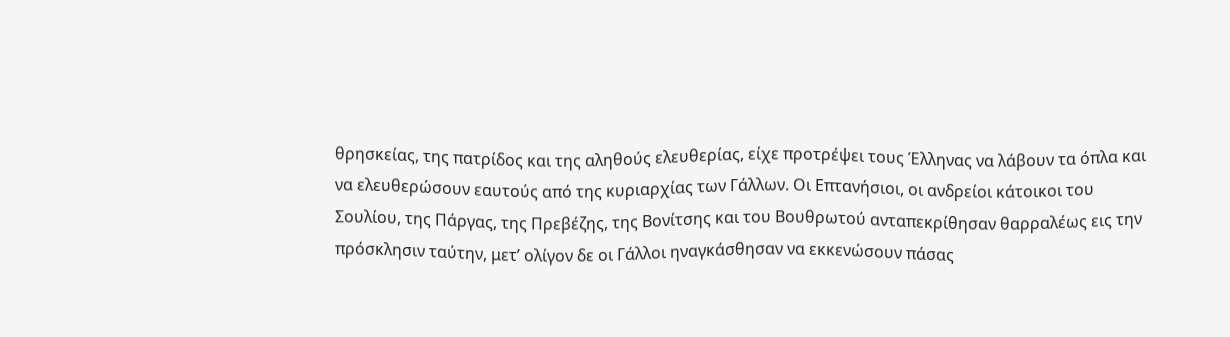θρησκείας, της πατρίδος και της αληθούς ελευθερίας, είχε προτρέψει τους Έλληνας να λάβουν τα όπλα και να ελευθερώσουν εαυτούς από της κυριαρχίας των Γάλλων. Οι Επτανήσιοι, οι ανδρείοι κάτοικοι του Σουλίου, της Πάργας, της Πρεβέζης, της Βονίτσης και του Βουθρωτού ανταπεκρίθησαν θαρραλέως εις την πρόσκλησιν ταύτην, μετ’ ολίγον δε οι Γάλλοι ηναγκάσθησαν να εκκενώσουν πάσας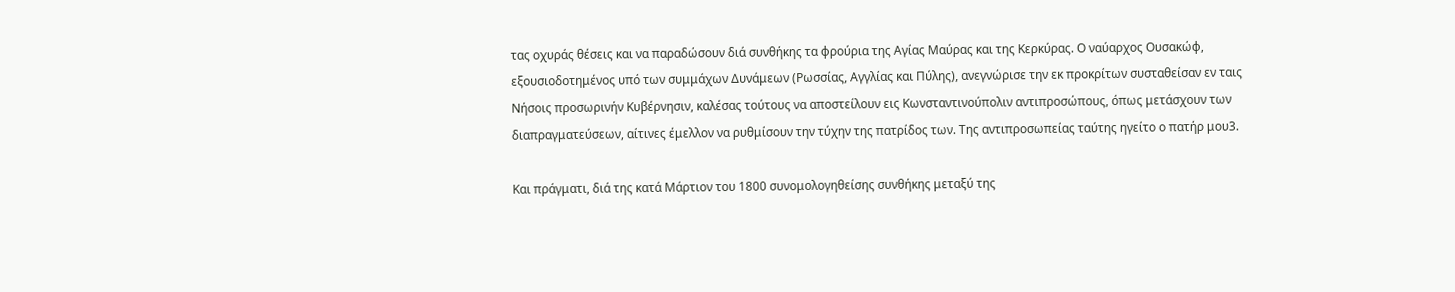τας οχυράς θέσεις και να παραδώσουν διά συνθήκης τα φρούρια της Αγίας Μαύρας και της Κερκύρας. Ο ναύαρχος Ουσακώφ, εξουσιοδοτημένος υπό των συμμάχων Δυνάμεων (Ρωσσίας, Αγγλίας και Πύλης), ανεγνώρισε την εκ προκρίτων συσταθείσαν εν ταις Νήσοις προσωρινήν Κυβέρνησιν, καλέσας τούτους να αποστείλουν εις Κωνσταντινούπολιν αντιπροσώπους, όπως μετάσχουν των διαπραγματεύσεων, αίτινες έμελλον να ρυθμίσουν την τύχην της πατρίδος των. Της αντιπροσωπείας ταύτης ηγείτο ο πατήρ μου3.

Και πράγματι, διά της κατά Μάρτιον του 1800 συνομολογηθείσης συνθήκης μεταξύ της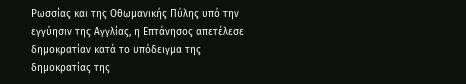Ρωσσίας και της Οθωμανικής Πύλης υπό την εγγύησιν της Αγγλίας, η Επτάνησος απετέλεσε δημοκρατίαν κατά το υπόδειγμα της δημοκρατίας της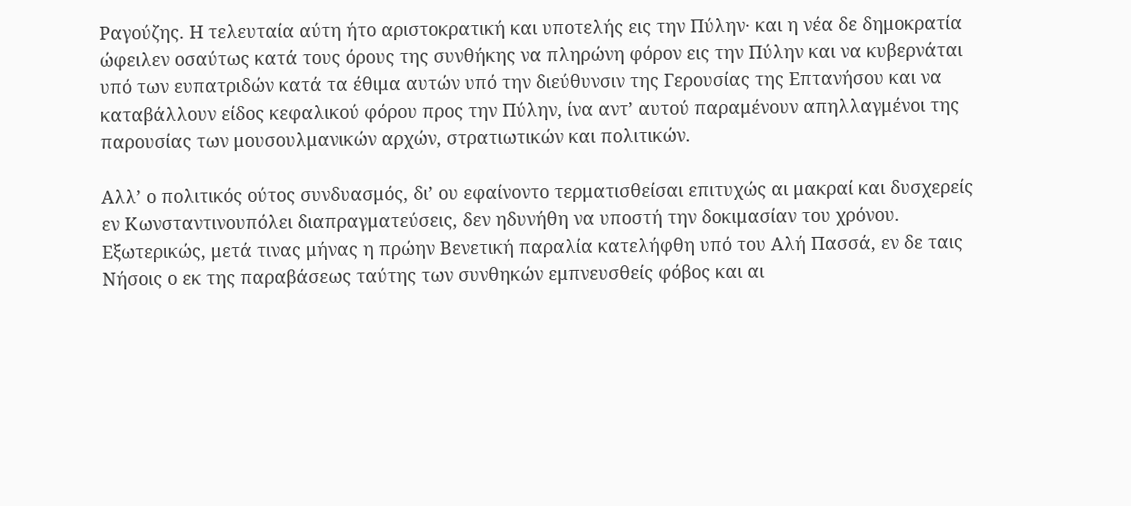Ραγούζης. Η τελευταία αύτη ήτο αριστοκρατική και υποτελής εις την Πύλην· και η νέα δε δημοκρατία ώφειλεν οσαύτως κατά τους όρους της συνθήκης να πληρώνη φόρον εις την Πύλην και να κυβερνάται υπό των ευπατριδών κατά τα έθιμα αυτών υπό την διεύθυνσιν της Γερουσίας της Επτανήσου και να καταβάλλουν είδος κεφαλικού φόρου προς την Πύλην, ίνα αντ’ αυτού παραμένουν απηλλαγμένοι της παρουσίας των μουσουλμανικών αρχών, στρατιωτικών και πολιτικών.

Αλλ’ ο πολιτικός ούτος συνδυασμός, δι’ ου εφαίνοντο τερματισθείσαι επιτυχώς αι μακραί και δυσχερείς εν Κωνσταντινουπόλει διαπραγματεύσεις, δεν ηδυνήθη να υποστή την δοκιμασίαν του χρόνου. Εξωτερικώς, μετά τινας μήνας η πρώην Βενετική παραλία κατελήφθη υπό του Αλή Πασσά, εν δε ταις Νήσοις ο εκ της παραβάσεως ταύτης των συνθηκών εμπνευσθείς φόβος και αι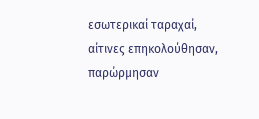εσωτερικαί ταραχαί, αίτινες επηκολούθησαν, παρώρμησαν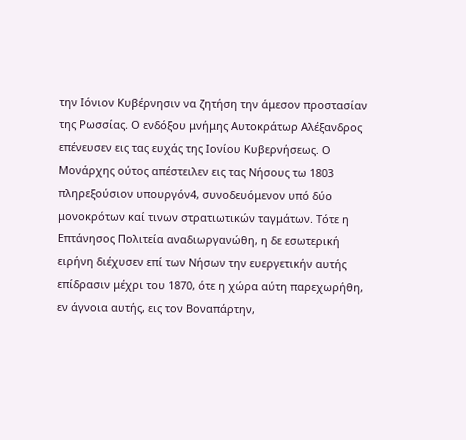την Ιόνιον Κυβέρνησιν να ζητήση την άμεσον προστασίαν της Ρωσσίας. Ο ενδόξου μνήμης Αυτοκράτωρ Αλέξανδρος επένευσεν εις τας ευχάς της Ιονίου Κυβερνήσεως. Ο Μονάρχης ούτος απέστειλεν εις τας Νήσους τω 1803 πληρεξούσιον υπουργόν4, συνοδευόμενον υπό δύο μονοκρότων καί τινων στρατιωτικών ταγμάτων. Τότε η Επτάνησος Πολιτεία αναδιωργανώθη, η δε εσωτερική ειρήνη διέχυσεν επί των Νήσων την ευεργετικήν αυτής επίδρασιν μέχρι του 1870, ότε η χώρα αύτη παρεχωρήθη, εν άγνοια αυτής, εις τον Βοναπάρτην,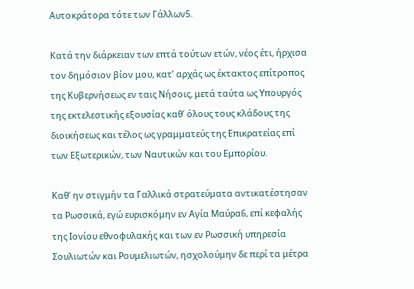Αυτοκράτορα τότε των Γάλλων5.

Κατά την διάρκειαν των επτά τούτων ετών, νέος έτι, ήρχισα τον δημόσιον βίον μου, κατ’ αρχάς ως έκτακτος επίτροπος της Κυβερνήσεως εν ταις Νήσοις, μετά ταύτα ως Υπουργός της εκτελεστικής εξουσίας καθ’ όλους τους κλάδους της διοικήσεως και τέλος ως γραμματεύς της Επικρατείας επί των Εξωτερικών, των Ναυτικών και του Εμπορίου.

Καθ’ ην στιγμήν τα Γαλλικά στρατεύματα αντικατέστησαν τα Ρωσσικά, εγώ ευρισκόμην εν Αγία Μαύρα6, επί κεφαλής της Ιονίου εθνοφυλακής και των εν Ρωσσική υπηρεσία Σουλιωτών και Ρουμελιωτών, ησχολούμην δε περί τα μέτρα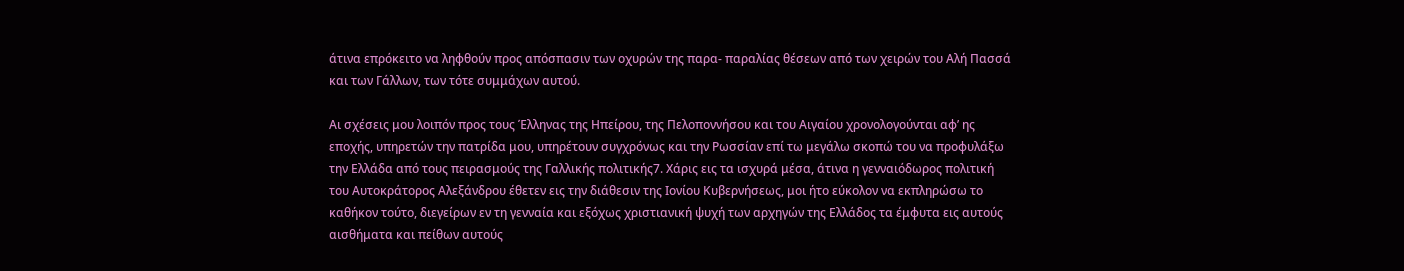άτινα επρόκειτο να ληφθούν προς απόσπασιν των οχυρών της παρα- παραλίας θέσεων από των χειρών του Αλή Πασσά και των Γάλλων, των τότε συμμάχων αυτού.

Aι σχέσεις μου λοιπόν προς τους Έλληνας της Ηπείρου, της Πελοποννήσου και του Αιγαίου χρονολογούνται αφ’ ης εποχής, υπηρετών την πατρίδα μου, υπηρέτουν συγχρόνως και την Ρωσσίαν επί τω μεγάλω σκοπώ του να προφυλάξω την Ελλάδα από τους πειρασμούς της Γαλλικής πολιτικής7. Χάρις εις τα ισχυρά μέσα, άτινα η γενναιόδωρος πολιτική του Αυτοκράτορος Αλεξάνδρου έθετεν εις την διάθεσιν της Ιονίου Κυβερνήσεως, μοι ήτο εύκολον να εκπληρώσω το καθήκον τούτο, διεγείρων εν τη γενναία και εξόχως χριστιανική ψυχή των αρχηγών της Ελλάδος τα έμφυτα εις αυτούς αισθήματα και πείθων αυτούς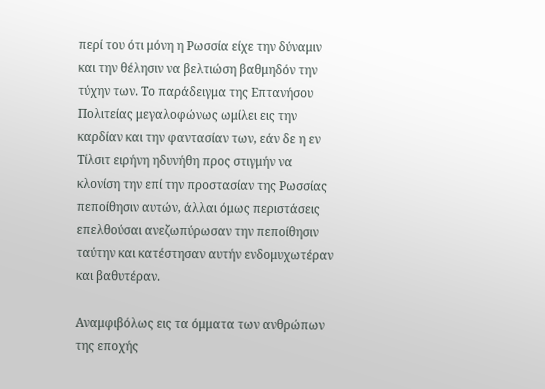περί του ότι μόνη η Ρωσσία είχε την δύναμιν και την θέλησιν να βελτιώση βαθμηδόν την τύχην των. Το παράδειγμα της Επτανήσου Πολιτείας μεγαλοφώνως ωμίλει εις την καρδίαν και την φαντασίαν των, εάν δε η εν Τίλσιτ ειρήνη ηδυνήθη προς στιγμήν να κλονίση την επί την προστασίαν της Ρωσσίας πεποίθησιν αυτών, άλλαι όμως περιστάσεις επελθούσαι ανεζωπύρωσαν την πεποίθησιν ταύτην και κατέστησαν αυτήν ενδομυχωτέραν και βαθυτέραν.

Αναμφιβόλως εις τα όμματα των ανθρώπων της εποχής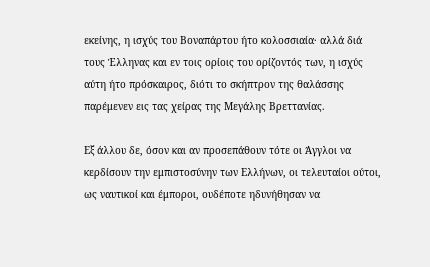εκείνης, η ισχύς του Βοναπάρτου ήτο κολοσσιαία· αλλά διά τους Έλληνας και εν τοις ορίοις του ορίζοντός των, η ισχύς αύτη ήτο πρόσκαιρος, διότι το σκήπτρον της θαλάσσης παρέμενεν εις τας χείρας της Μεγάλης Βρεττανίας.

Εξ άλλου δε, όσον και αν προσεπάθουν τότε οι Άγγλοι να κερδίσουν την εμπιστοσύνην των Ελλήνων, οι τελευταίοι ούτοι, ως ναυτικοί και έμποροι, ουδέποτε ηδυνήθησαν να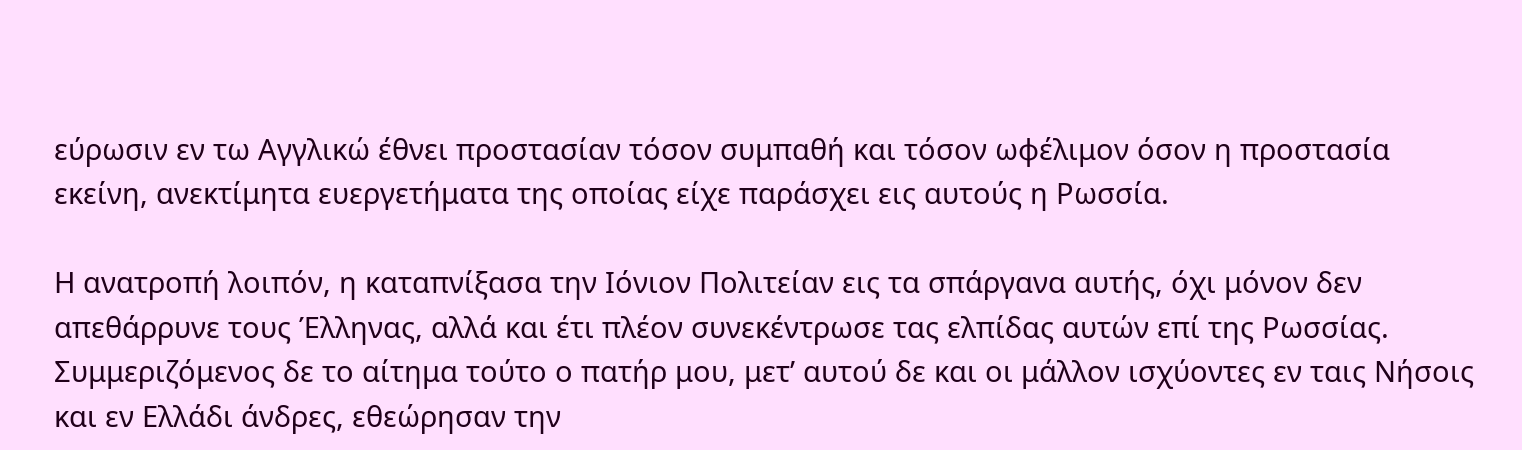εύρωσιν εν τω Αγγλικώ έθνει προστασίαν τόσον συμπαθή και τόσον ωφέλιμον όσον η προστασία εκείνη, ανεκτίμητα ευεργετήματα της οποίας είχε παράσχει εις αυτούς η Ρωσσία.

Η ανατροπή λοιπόν, η καταπνίξασα την Ιόνιον Πολιτείαν εις τα σπάργανα αυτής, όχι μόνον δεν απεθάρρυνε τους Έλληνας, αλλά και έτι πλέον συνεκέντρωσε τας ελπίδας αυτών επί της Ρωσσίας. Συμμεριζόμενος δε το αίτημα τούτο ο πατήρ μου, μετ’ αυτού δε και οι μάλλον ισχύοντες εν ταις Νήσοις και εν Ελλάδι άνδρες, εθεώρησαν την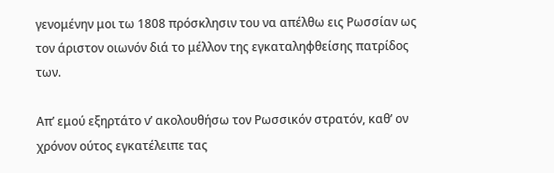γενομένην μοι τω 1808 πρόσκλησιν του να απέλθω εις Ρωσσίαν ως τον άριστον οιωνόν διά το μέλλον της εγκαταληφθείσης πατρίδος των.

Απ’ εμού εξηρτάτο ν’ ακολουθήσω τον Ρωσσικόν στρατόν, καθ’ ον χρόνον ούτος εγκατέλειπε τας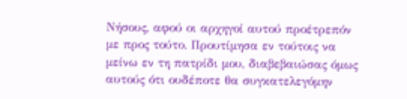Νήσους, αφού οι αρχηγοί αυτού προέτρεπόν με προς τούτο. Προυτίμησα εν τούτοις να μείνω εν τη πατρίδι μου, διαβεβαιώσας όμως αυτούς ότι ουδέποτε θα συγκατελεγόμην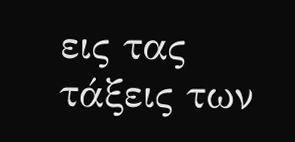εις τας τάξεις των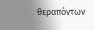θεραπόντων